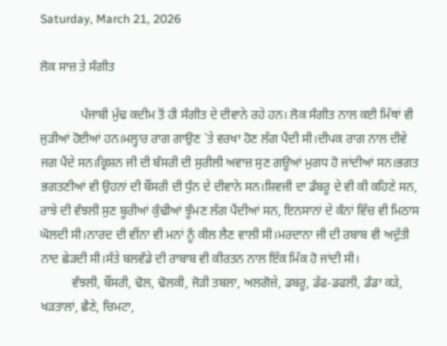Saturday, March 21, 2026

ਲੋਕ ਸਾਜ਼ ਤੇ ਸੰਗੀਤ

             ਪੰਜਾਬੀ ਮੁੱਢ ਕਦੀਮ ਤੋਂ ਹੀ ਸੰਗੀਤ ਦੇ ਦੀਵਾਨੇ ਰਹੇ ਹਨ। ਲੋਕ ਸੰਗੀਤ ਨਾਲ ਕਈ ਮਿੱਥਾਂ ਵੀ ਜੁੜੀਆਂ ਹੋਈਆਂ ਹਨ।ਮਲ੍ਹਾਰ ਰਾਗ ਗਾਉਣ `ਤੇ ਵਰਖਾ ਹੋਣ ਲੱਗ ਪੈਂਦੀ ਸੀ।ਦੀਪਕ ਰਾਗ ਨਾਲ ਦੀਵੇ ਜਗ ਪੈਂਦੇ ਸਨ।ਕ੍ਰਿਸ਼ਨ ਜੀ ਦੀ ਬੰਸਰੀ ਦੀ ਸੁਰੀਲੀ ਅਵਾਜ਼ ਸੁਣ ਗਊਆਂ ਮੁਗਧ ਹੋ ਜਾਂਦੀਆਂ ਸਨ।ਭਗਤ ਭਗਤਣੀਆਂ ਵੀ ਉਹਨਾਂ ਦੀ ਬੌਂਸਰੀ ਦੀ ਧੁੰਨ ਦੇ ਦੀਵਾਨੇ ਸਨ।ਸ਼ਿਵਜੀ ਦਾ ਡੰਬਰੂ ਦੇ ਵੀ ਕੀ ਕਹਿਣੇ ਸਨ, ਰਾਝੇ ਦੀ ਵੰਝਲੀ ਸੁਣ ਬੂਰੀਆਂ ਕੁੰਢੀਆਂ ਝੂੰਮਣ ਲੱਗ ਪੈਂਦੀਆਂ ਸਨ, ਇਨਸਾਨਾਂ ਦੇ ਕੰਨਾਂ ਵਿੱਚ ਵੀ ਮਿਠਾਸ ਘੋਲਦੀ ਸੀ।ਨਾਰਦ ਦੀ ਵੀਂਨਾ ਵੀ ਮਨਾਂ ਨੂੰ ਕੀਲ ਲੈਣ ਵਾਲੀ ਸੀ।ਮਰਦਾਨਾ ਜੀ ਦੀ ਰਬਾਬ ਵੀ ਅਦੁੱਤੀ ਨਾਦ ਛੇੜਦੀ ਸੀ।ਸੱਤੇ ਬਲਵੰਡੇ ਦੀ ਰਾਬਾਬ ਵੀ ਕੀਰਤਨ ਨਾਲ ਇੱਕ ਮਿੱਕ ਹੋ ਜਾਂਦੀ ਸੀ।
          ਵੰਝਲੀ, ਬੌਂਸਰੀ, ਢੋਲ, ਢੋਲਕੀ, ਜੋੜੀ ਤਬਲਾ, ਅਲਗੋਜ਼ੇ, ਡਬਰੂ, ਡੱਫ-ਡਫਲੀ, ਡੰਡਾ ਕੜੇ, ਖੜਤਾਲਾਂ, ਛੈਣੇ, ਚਿਮਟਾ,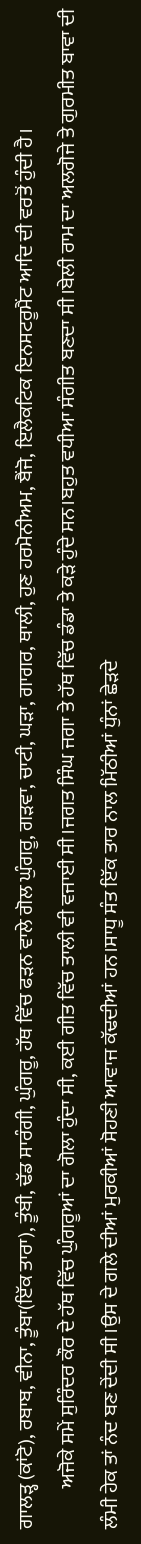ਗਾਲੜ੍ਹ (ਕਾਂਟੋ), ਰਬਾਬ, ਵੀਨਾ, ਤੂੰਬਾ(ਇੱਕ ਤਾਰਾ), ਤੂੰਬੀ, ਢੱਡ ਸਾਰੰਗੀ, ਘੁੰਗਰੂ, ਹੱਥ ਵਿੱਚ ਫੜਨ ਵਾਲੇ ਗੋਲ ਘੁੰਗਰੂ, ਗੜਵਾ, ਚਾਟੀ, ਘੜਾ, ਗਾਗਰ, ਥਾਲੀ, ਹੁਣ ਹਰਮੋਨੀਅਮ, ਬੈਂਜੋ, ਇਲੈਕਟਿਕ ਇਨਸਟਰੂਮੈਂਟ ਆਦਿ ਦੀ ਵਰਤੋਂ ਹੁੰਦੀ ਹੈ।
          ਅਜੋਕੇ ਸਮੇਂ ਸੁਰਿੰਦਰ ਕੌਰ ਦੇ ਹੱਥ ਵਿੱਚ ਘੁੰਗਰੂਆਂ ਦਾ ਗੋਲਾ ਹੁੰਦਾ ਸੀ, ਕਈ ਗੀਤ ਵਿੱਚ ਤਾਲੀ ਵੀ ਵਜਾਈ ਸੀ।ਜਗਤ ਸਿੰਘ ਜਗਾ ਤੇ ਹੱਥ ਵਿੱਚ ਡੰਡਾ ਤੇ ਕੜੇ ਹੁੰਦੇ ਸਨ।ਬਹੁਤ ਵਧੀਆ ਸੰਗੀਤ ਬਣਦਾ ਸੀ।ਬੇਲੀ ਰਾਮ ਦਾ ਅਲਗੋਜੇ ਤੇ ਗੁਰਮੀਤ ਬਾਵਾ ਦੀ ਲੰਮੀ ਹੇਕ ਤਾਂ ਨੰਦ ਬਣ ਦੇਂਦੀ ਸੀ।ਉਸ ਦੇ ਗਲੇ ਦੀਆਂ ਮੁਰਕੀਆਂ ਸੋਹਣੀ ਆਵਾਜ ਕੱਢਦੀਆਂ ਹਨ।ਸਾਧੂ ਸੰਤ ਇੱਕ ਤਾਰ ਨਾਲ ਮਿੱਠੀਆਂ ਧੁੰਨਾਂ ਛੇੜਦੇ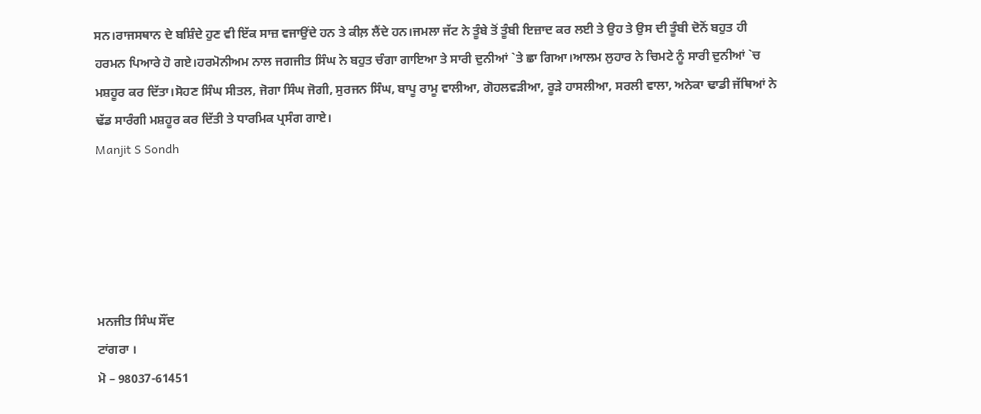ਸਨ।ਰਾਜਸਥਾਨ ਦੇ ਬਸ਼ਿੰਦੇ ਹੁਣ ਵੀ ਇੱਕ ਸਾਜ਼ ਵਜਾਉਂਦੇ ਹਨ ਤੇ ਕੀਲ਼ ਲੈਂਦੇ ਹਨ।ਜਮਲਾ ਜੱਟ ਨੇ ਤੂੰਬੇ ਤੋਂ ਤੂੰਬੀ ਇਜ਼ਾਦ ਕਰ ਲਈ ਤੇ ਉਹ ਤੇ ਉਸ ਦੀ ਤੂੰਬੀ ਦੋਨੋਂ ਬਹੁਤ ਹੀ ਹਰਮਨ ਪਿਆਰੇ ਹੋ ਗਏ।ਹਰਮੋਨੀਅਮ ਨਾਲ ਜਗਜੀਤ ਸਿੰਘ ਨੇ ਬਹੁਤ ਚੰਗਾ ਗਾਇਆ ਤੇ ਸਾਰੀ ਦੁਨੀਆਂ `ਤੇ ਛਾ ਗਿਆ।ਆਲਮ ਲੁਹਾਰ ਨੇ ਚਿਮਟੇ ਨੂੰ ਸਾਰੀ ਦੁਨੀਆਂ `ਚ ਮਸ਼ਹੂਰ ਕਰ ਦਿੱਤਾ।ਸੋਹਣ ਸਿੰਘ ਸੀਤਲ, ਜੋਗਾ ਸਿੰਘ ਜੋਗੀ, ਸੁਰਜਨ ਸਿੰਘ, ਬਾਪੂ ਰਾਮੂ ਵਾਲੀਆ, ਗੋਹਲਵੜੀਆ, ਰੂੜੇ ਹਾਸਲੀਆ, ਸਰਲੀ ਵਾਲਾ, ਅਨੇਕਾ ਢਾਡੀ ਜੱਥਿਆਂ ਨੇ ਢੱਡ ਸਾਰੰਗੀ ਮਸ਼ਹੂਰ ਕਰ ਦਿੱਤੀ ਤੇ ਧਾਰਮਿਕ ਪ੍ਰਸੰਗ ਗਾਏ।
Manjit S Sondh





ਮਨਜੀਤ ਸਿੰਘ ਸੌਂਦ
ਟਾਂਗਰਾ ।
ਮੋ – 98037-61451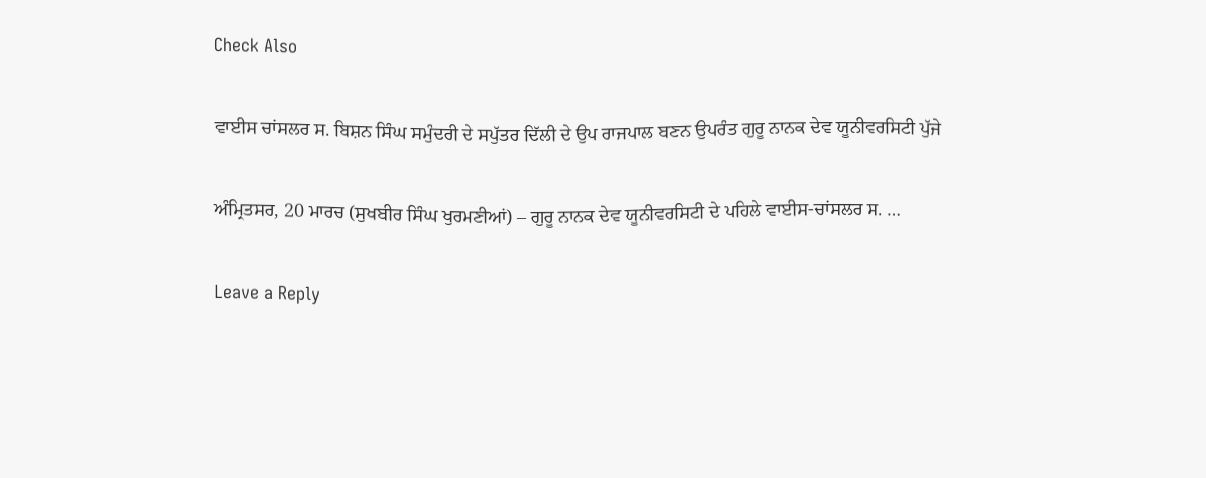Check Also

ਵਾਈਸ ਚਾਂਸਲਰ ਸ. ਬਿਸ਼ਨ ਸਿੰਘ ਸਮੁੰਦਰੀ ਦੇ ਸਪੁੱਤਰ ਦਿੱਲੀ ਦੇ ਉਪ ਰਾਜਪਾਲ ਬਣਨ ਉਪਰੰਤ ਗੁਰੂ ਨਾਨਕ ਦੇਵ ਯੂਨੀਵਰਸਿਟੀ ਪੁੱਜੇ

ਅੰਮ੍ਰਿਤਸਰ, 20 ਮਾਰਚ (ਸੁਖਬੀਰ ਸਿੰਘ ਖੁਰਮਣੀਆਂ) – ਗੁਰੂ ਨਾਨਕ ਦੇਵ ਯੂਨੀਵਰਸਿਟੀ ਦੇ ਪਹਿਲੇ ਵਾਈਸ-ਚਾਂਸਲਰ ਸ. …

Leave a Reply